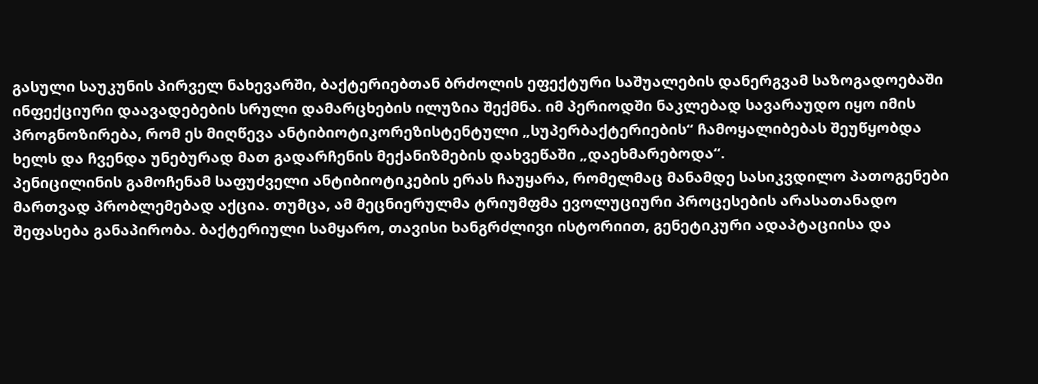გასული საუკუნის პირველ ნახევარში, ბაქტერიებთან ბრძოლის ეფექტური საშუალების დანერგვამ საზოგადოებაში ინფექციური დაავადებების სრული დამარცხების ილუზია შექმნა. იმ პერიოდში ნაკლებად სავარაუდო იყო იმის პროგნოზირება, რომ ეს მიღწევა ანტიბიოტიკორეზისტენტული „სუპერბაქტერიების“ ჩამოყალიბებას შეუწყობდა ხელს და ჩვენდა უნებურად მათ გადარჩენის მექანიზმების დახვეწაში „დაეხმარებოდა“.
პენიცილინის გამოჩენამ საფუძველი ანტიბიოტიკების ერას ჩაუყარა, რომელმაც მანამდე სასიკვდილო პათოგენები მართვად პრობლემებად აქცია. თუმცა, ამ მეცნიერულმა ტრიუმფმა ევოლუციური პროცესების არასათანადო შეფასება განაპირობა. ბაქტერიული სამყარო, თავისი ხანგრძლივი ისტორიით, გენეტიკური ადაპტაციისა და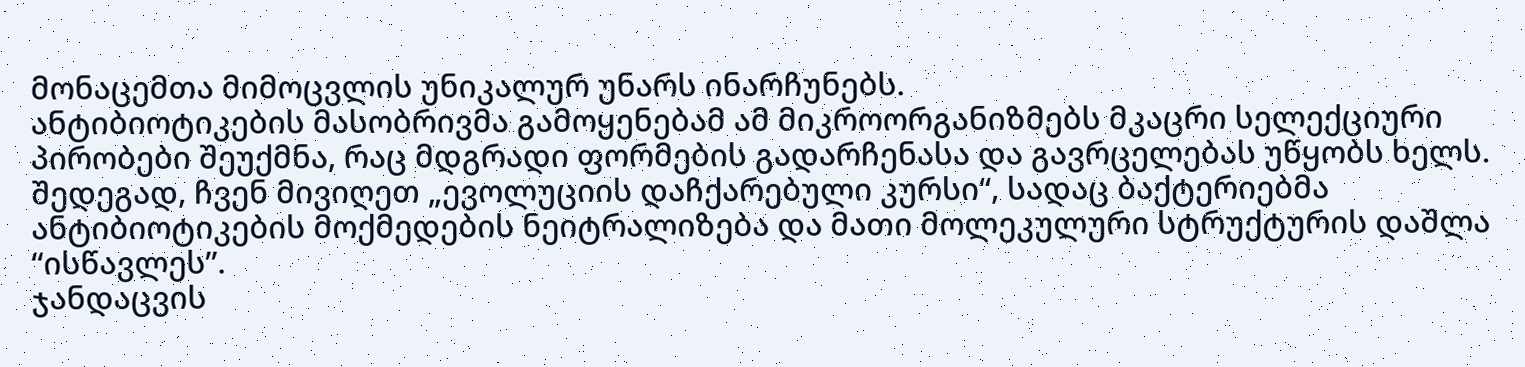მონაცემთა მიმოცვლის უნიკალურ უნარს ინარჩუნებს.
ანტიბიოტიკების მასობრივმა გამოყენებამ ამ მიკროორგანიზმებს მკაცრი სელექციური პირობები შეუქმნა, რაც მდგრადი ფორმების გადარჩენასა და გავრცელებას უწყობს ხელს. შედეგად, ჩვენ მივიღეთ „ევოლუციის დაჩქარებული კურსი“, სადაც ბაქტერიებმა ანტიბიოტიკების მოქმედების ნეიტრალიზება და მათი მოლეკულური სტრუქტურის დაშლა “ისწავლეს”.
ჯანდაცვის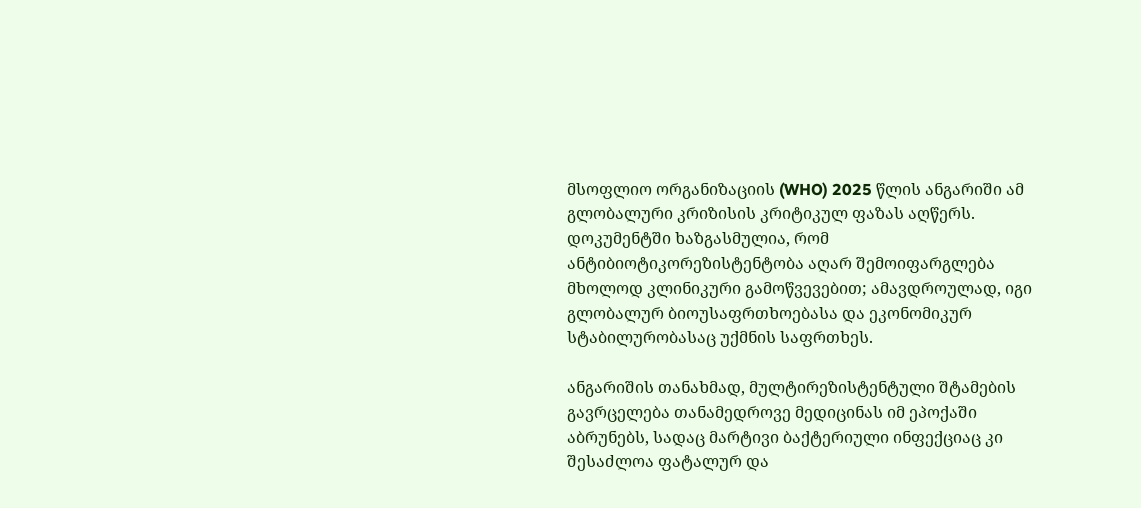მსოფლიო ორგანიზაციის (WHO) 2025 წლის ანგარიში ამ გლობალური კრიზისის კრიტიკულ ფაზას აღწერს. დოკუმენტში ხაზგასმულია, რომ ანტიბიოტიკორეზისტენტობა აღარ შემოიფარგლება მხოლოდ კლინიკური გამოწვევებით; ამავდროულად, იგი გლობალურ ბიოუსაფრთხოებასა და ეკონომიკურ სტაბილურობასაც უქმნის საფრთხეს.

ანგარიშის თანახმად, მულტირეზისტენტული შტამების გავრცელება თანამედროვე მედიცინას იმ ეპოქაში აბრუნებს, სადაც მარტივი ბაქტერიული ინფექციაც კი შესაძლოა ფატალურ და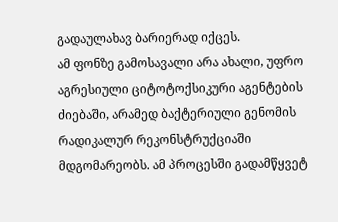გადაულახავ ბარიერად იქცეს.
ამ ფონზე გამოსავალი არა ახალი, უფრო აგრესიული ციტოტოქსიკური აგენტების ძიებაში, არამედ ბაქტერიული გენომის რადიკალურ რეკონსტრუქციაში მდგომარეობს. ამ პროცესში გადამწყვეტ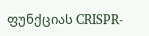ფუნქციას CRISPR-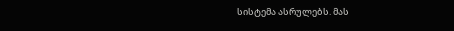სისტემა ასრულებს. მას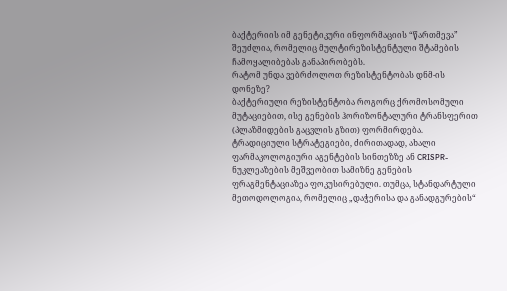ბაქტერიის იმ გენეტიკური ინფორმაციის “წართმევა” შეუძლია, რომელიც მულტირეზისტენტული შტამების ჩამოყალიბებას განაპირობებს.
რატომ უნდა ვებრძოლოთ რეზისტენტობას დნმ-ის დონეზე?
ბაქტერიული რეზისტენტობა როგორც ქრომოსომული მუტაციებით, ისე გენების ჰორიზონტალური ტრანსფერით (პლაზმიდების გაცვლის გზით) ფორმირდება. ტრადიციული სტრატეგიები, ძირითადად, ახალი ფარმაკოლოგიური აგენტების სინთეზზე ან CRISPR-ნუკლეაზების მეშვეობით სამიზნე გენების ფრაგმენტაციაზეა ფოკუსირებული. თუმცა, სტანდარტული მეთოდოლოგია, რომელიც „დაჭერისა და განადგურების“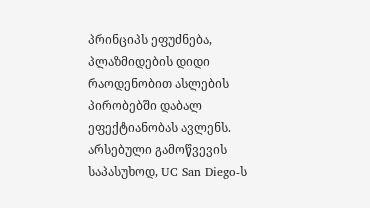პრინციპს ეფუძნება, პლაზმიდების დიდი რაოდენობით ასლების პირობებში დაბალ ეფექტიანობას ავლენს.
არსებული გამოწვევის საპასუხოდ, UC San Diego-ს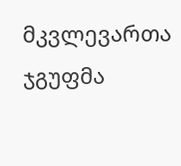მკვლევართა ჯგუფმა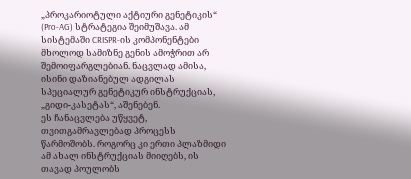„პროკარიოტული აქტიური გენეტიკის“ (Pro-AG) სტრატეგია შეიმუშავა. ამ სისტემაში CRISPR-ის კომპონენტები მხოლოდ სამიზნე გენის ამოჭრით არ შემოიფარგლებიან. ნაცვლად ამისა, ისინი დაზიანებულ ადგილას სპეციალურ გენეტიკურ ინსტრუქციას, „გიდი-კასეტას“, აშენებენ.
ეს ჩანაცვლება უწყვეტ, თვითგამრავლებად პროცესს წარმოშობს. როგორც კი ერთი პლაზმიდი ამ ახალ ინსტრუქციას მიიღებს, ის თავად პოულობს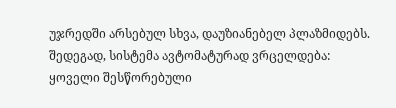უჯრედში არსებულ სხვა, დაუზიანებელ პლაზმიდებს. შედეგად, სისტემა ავტომატურად ვრცელდება: ყოველი შესწორებული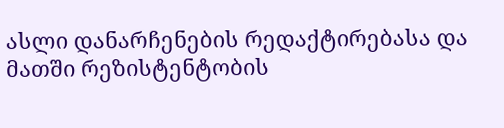ასლი დანარჩენების რედაქტირებასა და მათში რეზისტენტობის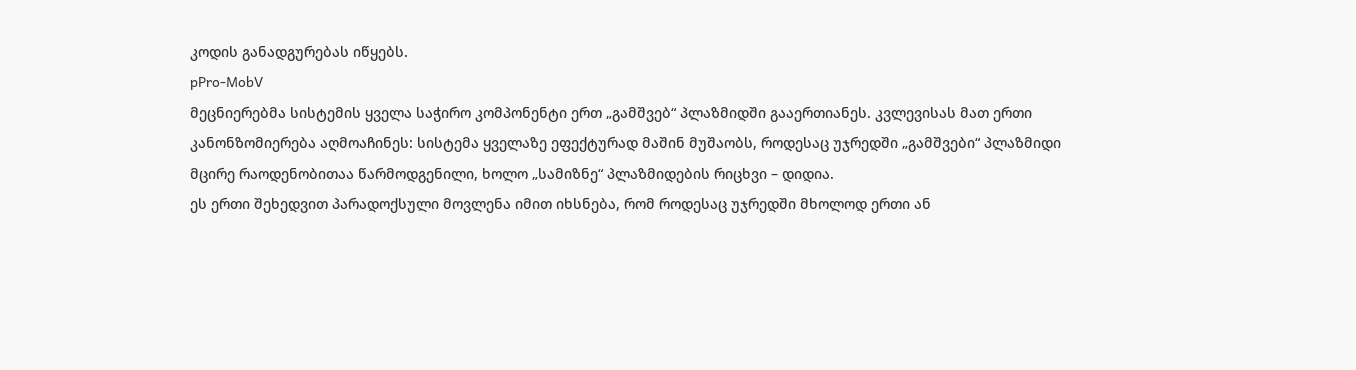კოდის განადგურებას იწყებს.
pPro-MobV
მეცნიერებმა სისტემის ყველა საჭირო კომპონენტი ერთ „გამშვებ“ პლაზმიდში გააერთიანეს. კვლევისას მათ ერთი კანონზომიერება აღმოაჩინეს: სისტემა ყველაზე ეფექტურად მაშინ მუშაობს, როდესაც უჯრედში „გამშვები“ პლაზმიდი მცირე რაოდენობითაა წარმოდგენილი, ხოლო „სამიზნე“ პლაზმიდების რიცხვი – დიდია.
ეს ერთი შეხედვით პარადოქსული მოვლენა იმით იხსნება, რომ როდესაც უჯრედში მხოლოდ ერთი ან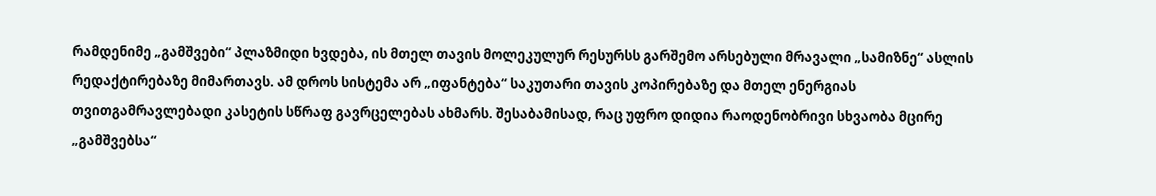რამდენიმე „გამშვები“ პლაზმიდი ხვდება, ის მთელ თავის მოლეკულურ რესურსს გარშემო არსებული მრავალი „სამიზნე“ ასლის რედაქტირებაზე მიმართავს. ამ დროს სისტემა არ „იფანტება“ საკუთარი თავის კოპირებაზე და მთელ ენერგიას თვითგამრავლებადი კასეტის სწრაფ გავრცელებას ახმარს. შესაბამისად, რაც უფრო დიდია რაოდენობრივი სხვაობა მცირე „გამშვებსა“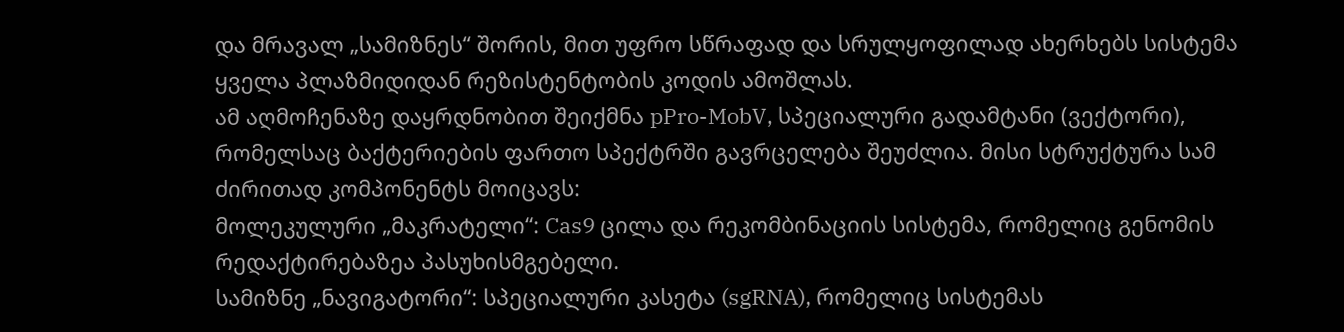და მრავალ „სამიზნეს“ შორის, მით უფრო სწრაფად და სრულყოფილად ახერხებს სისტემა ყველა პლაზმიდიდან რეზისტენტობის კოდის ამოშლას.
ამ აღმოჩენაზე დაყრდნობით შეიქმნა pPro-MobV, სპეციალური გადამტანი (ვექტორი), რომელსაც ბაქტერიების ფართო სპექტრში გავრცელება შეუძლია. მისი სტრუქტურა სამ ძირითად კომპონენტს მოიცავს:
მოლეკულური „მაკრატელი“: Cas9 ცილა და რეკომბინაციის სისტემა, რომელიც გენომის რედაქტირებაზეა პასუხისმგებელი.
სამიზნე „ნავიგატორი“: სპეციალური კასეტა (sgRNA), რომელიც სისტემას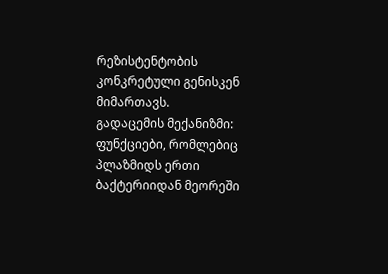რეზისტენტობის კონკრეტული გენისკენ მიმართავს.
გადაცემის მექანიზმი: ფუნქციები, რომლებიც პლაზმიდს ერთი ბაქტერიიდან მეორეში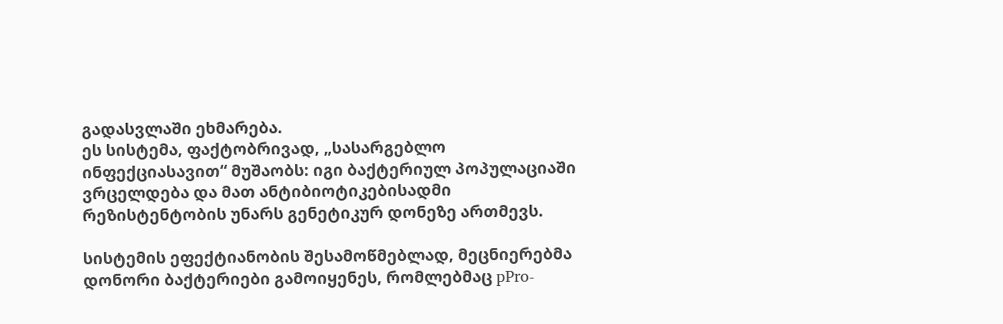გადასვლაში ეხმარება.
ეს სისტემა, ფაქტობრივად, „სასარგებლო ინფექციასავით“ მუშაობს: იგი ბაქტერიულ პოპულაციაში ვრცელდება და მათ ანტიბიოტიკებისადმი რეზისტენტობის უნარს გენეტიკურ დონეზე ართმევს.

სისტემის ეფექტიანობის შესამოწმებლად, მეცნიერებმა დონორი ბაქტერიები გამოიყენეს, რომლებმაც pPro-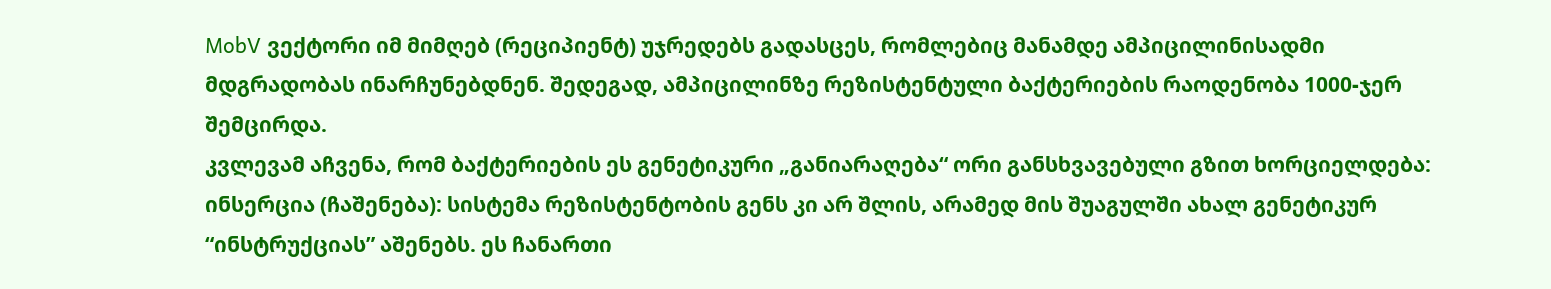MobV ვექტორი იმ მიმღებ (რეციპიენტ) უჯრედებს გადასცეს, რომლებიც მანამდე ამპიცილინისადმი მდგრადობას ინარჩუნებდნენ. შედეგად, ამპიცილინზე რეზისტენტული ბაქტერიების რაოდენობა 1000-ჯერ შემცირდა.
კვლევამ აჩვენა, რომ ბაქტერიების ეს გენეტიკური „განიარაღება“ ორი განსხვავებული გზით ხორციელდება:
ინსერცია (ჩაშენება): სისტემა რეზისტენტობის გენს კი არ შლის, არამედ მის შუაგულში ახალ გენეტიკურ “ინსტრუქციას” აშენებს. ეს ჩანართი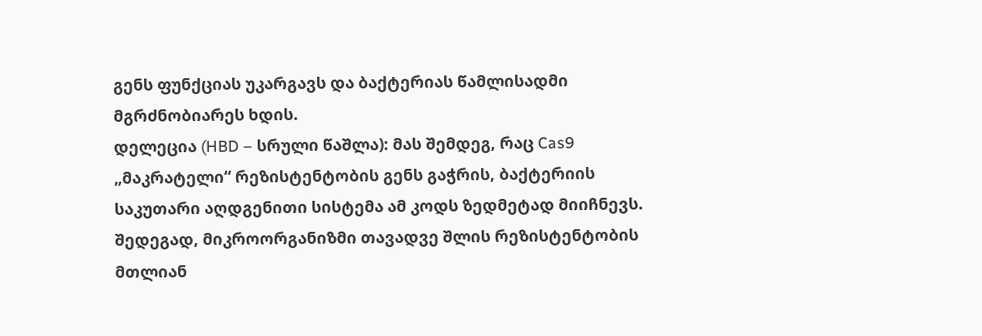გენს ფუნქციას უკარგავს და ბაქტერიას წამლისადმი მგრძნობიარეს ხდის.
დელეცია (HBD – სრული წაშლა): მას შემდეგ, რაც Cas9 „მაკრატელი“ რეზისტენტობის გენს გაჭრის, ბაქტერიის საკუთარი აღდგენითი სისტემა ამ კოდს ზედმეტად მიიჩნევს. შედეგად, მიკროორგანიზმი თავადვე შლის რეზისტენტობის მთლიან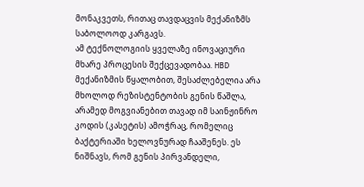მონაკვეთს, რითაც თავდაცვის მექანიზმს საბოლოოდ კარგავს.
ამ ტექნოლოგიის ყველაზე ინოვაციური მხარე პროცესის შექცევადობაა. HBD მექანიზმის წყალობით, შესაძლებელია არა მხოლოდ რეზისტენტობის გენის წაშლა, არამედ მოგვიანებით თავად იმ საინჟინრო კოდის (კასეტის) ამოჭრაც, რომელიც ბაქტერიაში ხელოვნურად ჩააშენეს. ეს ნიშნავს, რომ გენის პირვანდელი,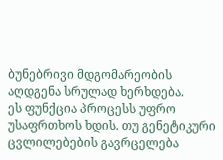ბუნებრივი მდგომარეობის აღდგენა სრულად ხერხდება.
ეს ფუნქცია პროცესს უფრო უსაფრთხოს ხდის. თუ გენეტიკური ცვლილებების გავრცელება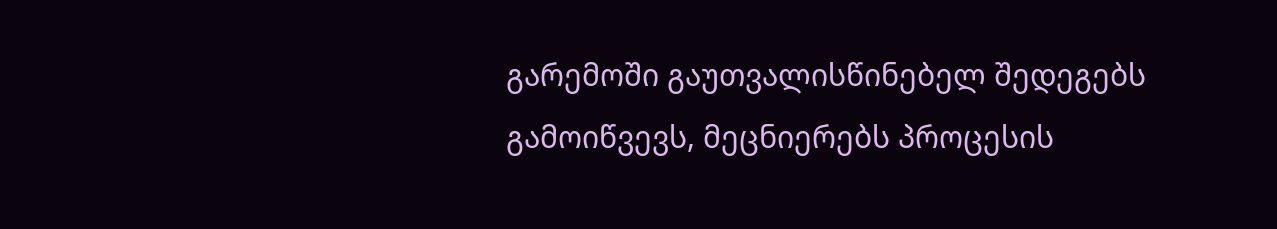გარემოში გაუთვალისწინებელ შედეგებს გამოიწვევს, მეცნიერებს პროცესის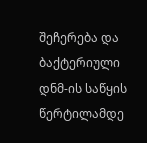შეჩერება და ბაქტერიული დნმ-ის საწყის წერტილამდე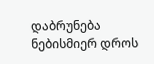დაბრუნება ნებისმიერ დროს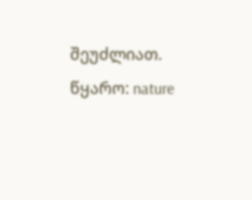შეუძლიათ.
წყარო: nature